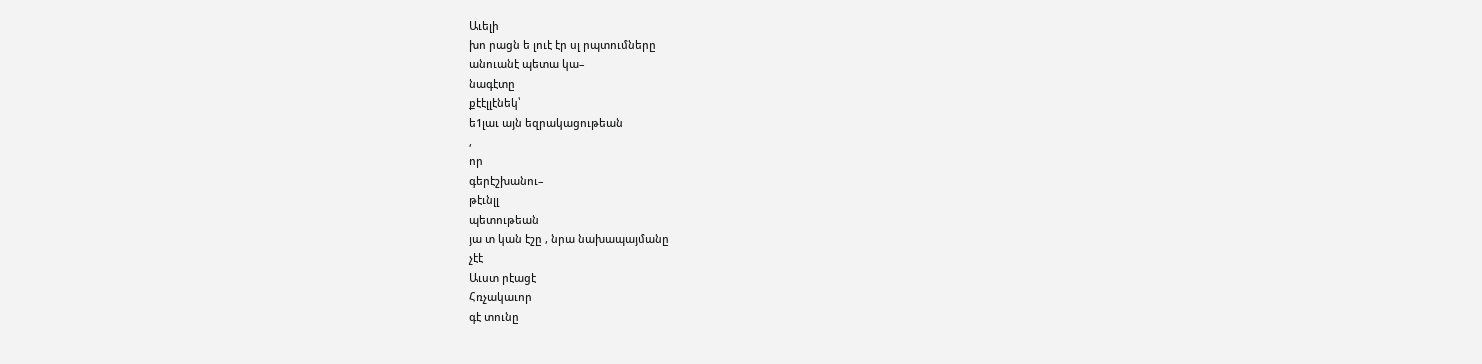Աւելի
խո րացն ե լուէ էր սլ րպտումները
անուանէ պետա կա–
նագէտը
քէէլլէնեկ՝
ե1լաւ այն եզրակացութեան
,
որ
գերէշխանու–
թէւնլլ
պետութեան
յա տ կան էշը , նրա նախապայմանը
չէէ
Աւստ րէացէ
Հռչակաւոր
գէ տունը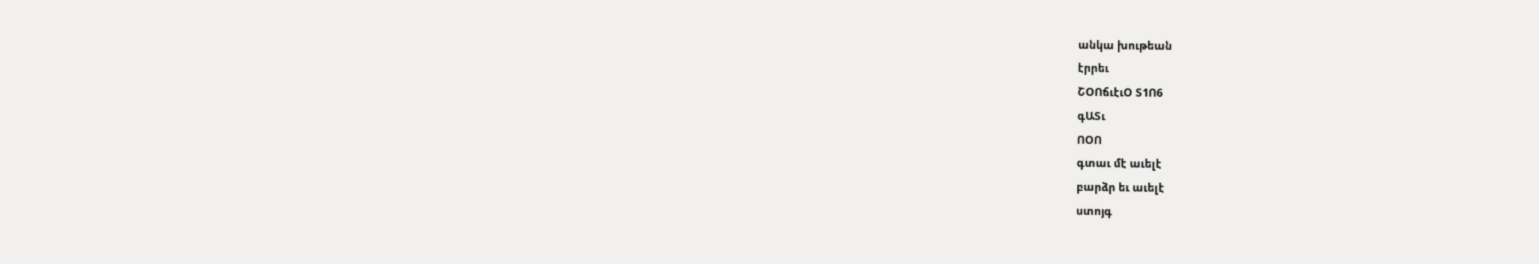անկա խութեան
էրրեւ
ՇՕՈճւէւՕ Տ1Ո6
գԱՏւ
ՈՕՈ
գտաւ մէ աւելէ
բարձր եւ աւելէ
ստոյգ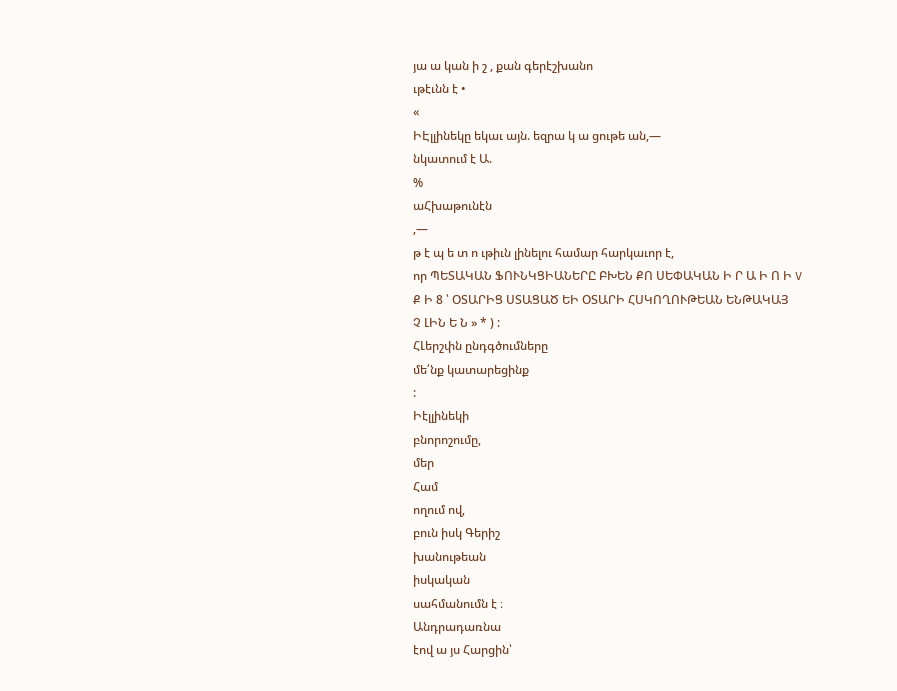յա ա կան ի շ , քան գերէշխանո
ւթէւնն է •
«
ԻԷլլինեկը եկաւ այն. եզրա կ ա ցութե ան,—
նկատում է Ա.
%
աՀխաթունէն
,—
թ է պ ե տ ո ւթիւն լինելու համար հարկաւոր է,
որ ՊԵՏԱԿԱՆ ՖՈՒՆԿՑԻԱՆԵՐԸ ԲԽԵՆ ՔՈ ՍԵՓԱԿԱՆ Ի Ր Ա Ի Ո Ի V
Ք Ի 8 ՝ ՕՏԱՐԻՑ ՍՏԱՑԱԾ ԵԻ ՕՏԱՐԻ ՀՍԿՈՂՈՒԹԵԱՆ ԵՆԹԱԿԱՅ
Չ ԼԻՆ Ե Ն » * ) :
ՀԼերշփն ընդգծումները
մե՛նք կատարեցինք
:
Իէլլինեկի
բնորոշումը,
մեր
Համ
ողում ով,
բուն իսկ Գերիշ
խանութեան
իսկական
սահմանումն է ։
Անդրադառնա
էով ա յս Հարցին՝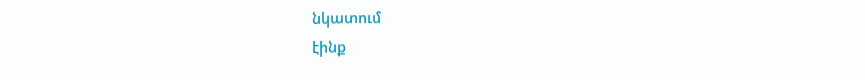նկատում
էինք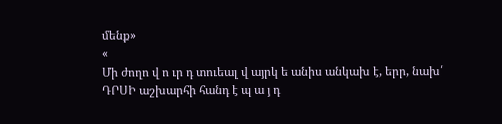մենք»
«
Մի ժողո վ ո ւր դ տուեալ վ այրկ ե անիս անկախ է, երր, նախ՛
ԴՐՍԻ աշխարհի հանդ է պ ա յ դ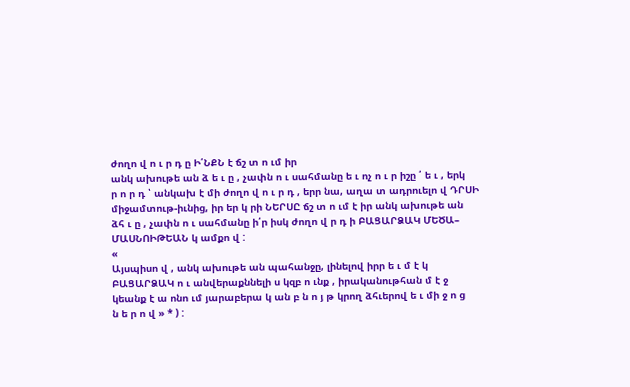ժողո վ ո ւ ր դ ը Ի՛ՆՔՆ է ճշ տ ո ւմ իր
անկ ախութե ան ձ ե ւ ը , չափն ո ւ սահմանը ե ւ ոչ ո ւ ր իշը ՛ ե ւ , երկ
ր ո ր դ ՝ անկախ է մի ժողո վ ո ւ ր դ , երր նա, աղա տ ադրուելո վ ԴՐՍԻ
միջամտութ-իւնից, իր եր կ րի ՆԵՐՍԸ ճշ տ ո ւմ է իր անկ ախութե ան
ձհ ւ ը , չափն ո ւ սահմանը ի՛ր իսկ ժողո վ ր դ ի ԲԱՑԱՐՁԱԿ ՄԵԾԱ–
ՄԱՍՆՈԻԹԵԱՆ կ ամքո վ :
«
Այսպիսո վ , անկ ախութե ան պահանջը, լինելով իրր ե ւ մ է կ
ԲԱՑԱՐՁԱԿ ո ւ անվերաքննելի ս կզբ ո ւնք , իրականութհան մ է ջ
կեանք է ա ոնո ւմ յարաբերա կ ան բ ն ո յ թ կրող ձհւերով ե ւ մի ջ ո ց
ն ե ր ո վ » * ) :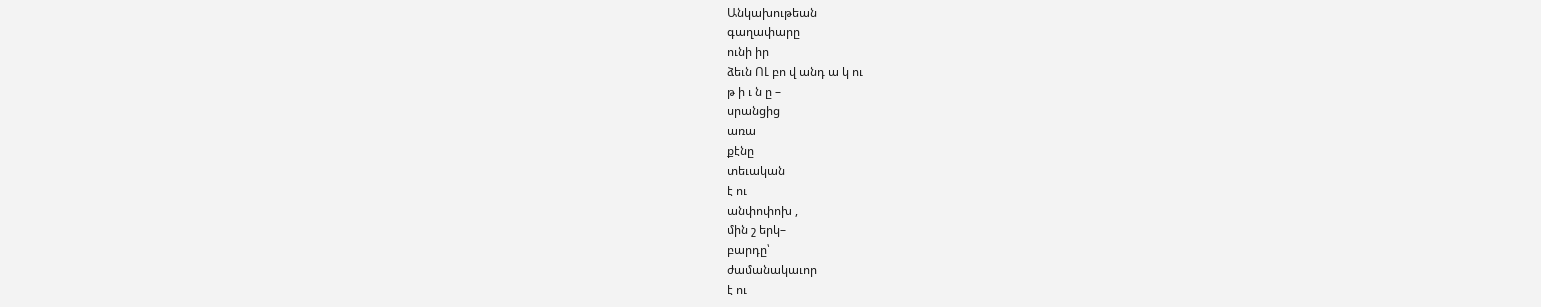Անկախութեան
գաղափարը
ունի իր
ձեւն ՈԼ բո վ անդ ա կ ու
թ ի ւ ն ը –
սրանցից
առա
քէնը
տեւական
է ու
անփոփոխ ,
մին շ երկ–
բարդը՝
ժամանակաւոր
է ու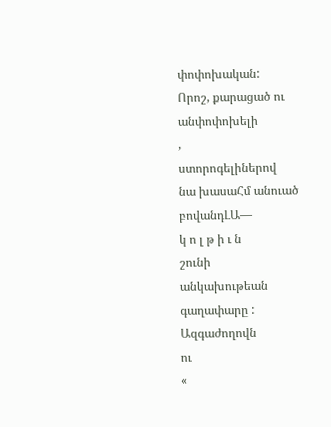փոփոխական:
Որոշ, քարացած ու
անփոփոխելի
,
ստորոգելիներով
նա խասաՀմ անուած
բովանդԼԱ—
կ ո լ թ ի ւ ն
շունի
անկախութեան
գաղափարը : Ազգաժողովն
ու
«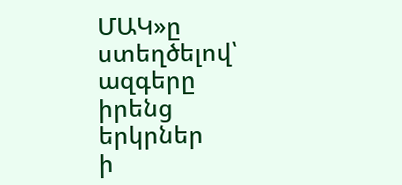ՄԱԿ»ը
ստեղծելով՝
ազգերը
իրենց
երկրներ
ի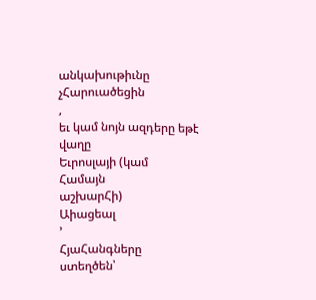անկախութիւնը
չՀարուածեցին
,
եւ կամ նոյն ազդերը եթէ վաղը
Եւրոսլայի (կամ
Համայն
աշխարՀի)
Աիացեալ
՚
ՀյաՀանգները
ստեղծեն՝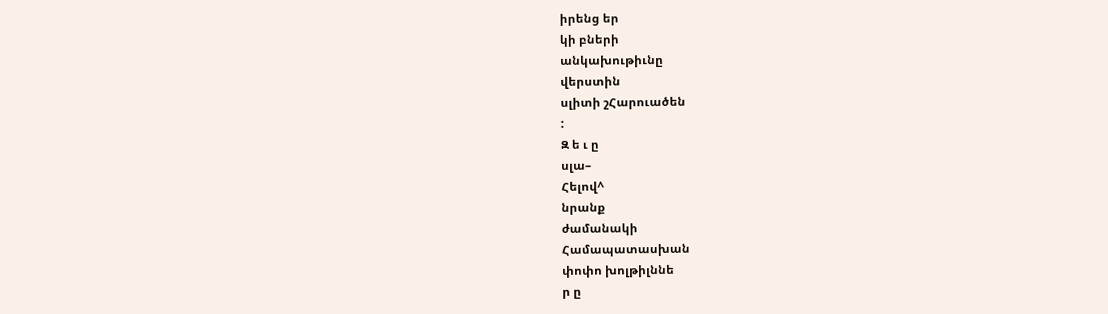իրենց եր
կի բների
անկախութիւնը
վերստին
սլիտի շՀարուածեն
:
Զ ե ւ ը
սլա–
Հելով^
նրանք
ժամանակի
Համապատասխան
փոփո խոլթիլննե
ր ը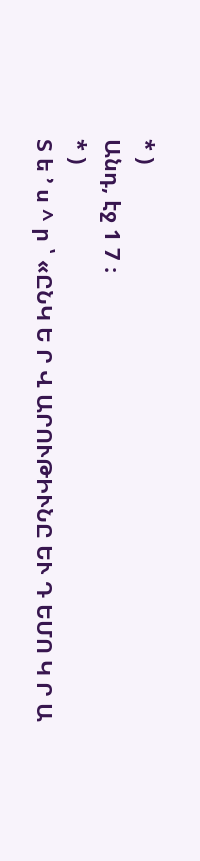* )
Անդ, էջ 1 7 ։
* )
Տ ե ՚ ս ^ ր ՝ «ԸՆԿ Ե Ր Վ ԱՐՈՒԹԻՒՆԸ ԵՒ Դ ԵՄՈ Կ Ր Ա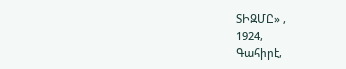ՏԻԶՄԸ» ,
1924,
Գահիրէ,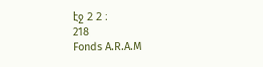էջ 2 2 ։
218
Fonds A.R.A.M